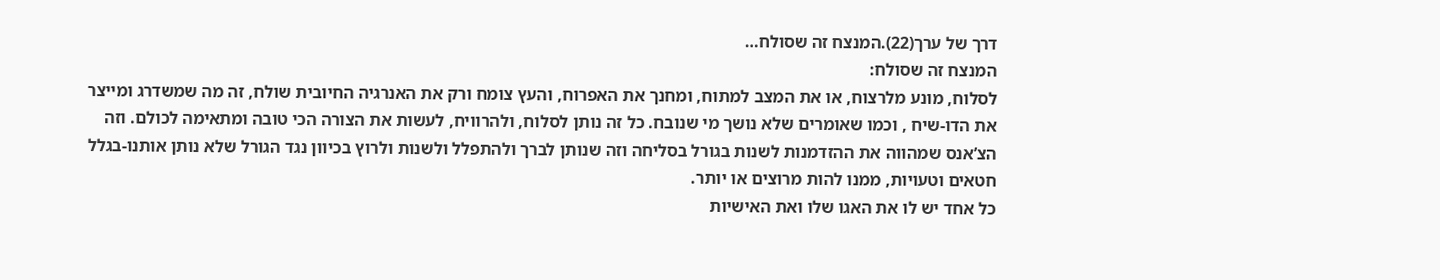דרך של ערך(22).המנצח זה שסולח…
המנצח זה שסולח:
לסלוח, מונע מלרצוח, או את המצב למתוח, ומחנך את האפרוח, והעץ צומח ורק את האנרגיה החיובית שולח, זה מה שמשדרג ומייצר את הדו-שיח , וכמו שאומרים שלא נושך מי שנובח. כל זה נותן לסלוח, ולהרוויח, לעשות את הצורה הכי טובה ומתאימה לכולם. וזה הצ’אנס שמהווה את ההזדמנות לשנות בגורל בסליחה וזה שנותן לברך ולהתפלל ולשנות ולרוץ בכיוון נגד הגורל שלא נותן אותנו-בגלל חטאים וטעויות, ממנו להות מרוצים או יותר.
כל אחד יש לו את האגו שלו ואת האישיות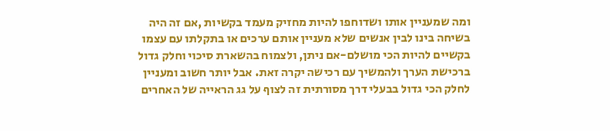ומה שמעניין אותו ושדוחפו להיות מחזיק מעמד בקשיות ,אם זה היה בשיחה בינו לבין אנשים שלא מעניין אותם ערכים או בתקלתו עם עצמו בקשיים להיות הכי מושלם-אם ניתן, ולצמוח בהשארת סיכוי וחלק גדול ברכישת הערך ולהמשיך עם רכישה יקרה זאת. אבל יותר חשוב ומעניין לחלק הכי גדול בבעלי דרך מסורתית זה לצוף על גג הראייה של האחרים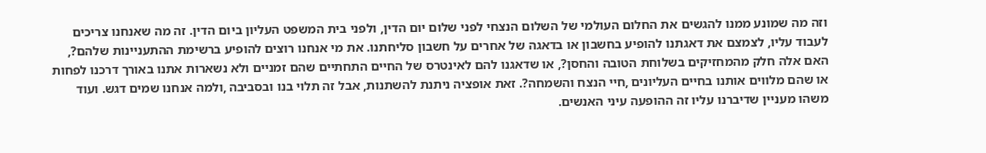וזה מה שמונע ממנו להגשים את החלום העולמי של השלום הנצחי לפני שלום יום הדין, ולפני בית המשפט העליון ביום הדין. זה מה שאנחנו צריכים לעבוד עליו, לצמצם את דאגתנו להופיע בחשבון או בדאגה של אחרים על חשבון סליחתנו. את מי אנחנו רוצים להופיע ברשימת ההתעניינות שלהם?, האם אלה חלק מהמחזיקים בשלוחת הטובה והחסן?, או שדאגנו להם לאינטרס של החיים התחתיים שהם זמניים ולא נשארות אתנו באורך דרכנו לפחות או שהם מלווים אותנו בחיים העליונים ,חיי הנצח והשמחה?. זאת אופציה ניתנת להשתנות, אבל זה תלוי בנו ובסביבה ,ולמה אנחנו שמים דגש. ועוד משהו מעניין שדיברנו עליו זה ההופעה עיני האנשים.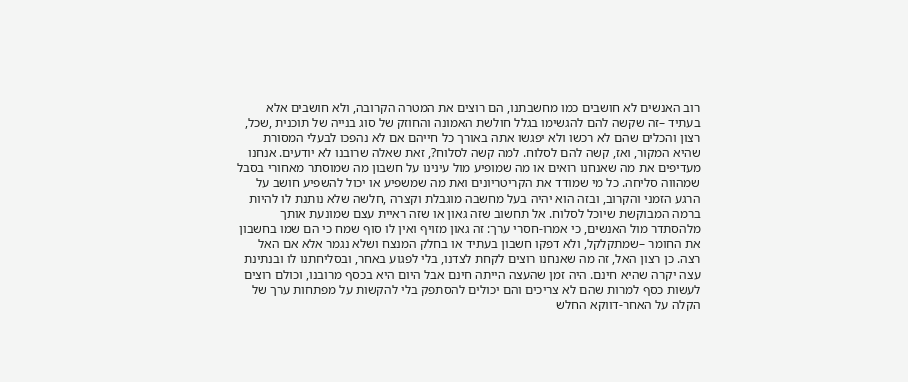רוב האנשים לא חושבים כמו מחשבתנו, הם רוצים את המטרה הקרובה, ולא חושבים אלא בעתיד –זה שקשה להם להגשימו בגלל חולשת האמונה והחוזק של סוג בנייה של תוכנית ,שכל, רצון והכלים שהם לא רכשו ולא יפגשו אתה באורך כל חייהם אם לא נהפכו לבעלי המסורת שהיא המקור, ואז, קשה להם לסלוח. למה קשה לסלוח?, זאת שאלה שרובנו לא יודעים. אנחנו מעדיפים את מה שאנחנו רואים או מה שמופיע מול עינינו על חשבון מה שמוסתר מאחורי בסבל שמהווה סליחה. כל מי שמודד את הקריטריונים ואת מה שמשפיע או יכול להשפיע חושב על הרגע הזמני והקרוב, ובזה הוא יהיה בעל מחשבה מוגבלת וקצרה ,חלשה שלא נותנת לו להיות ברמה המבוקשת שיוכל לסלוח. אל תחשוב שזה גאון או שזה ראיית עצם שמונעת אותך מלהסתדר מול האנשים, כי אמרו-חסרי ערך: זה גאון מזויף ואין לו סוף שמח כי הם שמו בחשבון את החומר –שמתקלקל, ולא דפקו חשבון בעתיד או בחלק המנצח ושלא נגמר אלא אם האל רצה. כן רצון האל, זה מה שאנחנו רוצים לקחת לצדנו, בלי לפגוע באחר, ובסליחתנו לו ובנתינת עצה יקרה שהיא חינם. היה זמן שהעצה הייתה חינם אבל היום היא בכסף מרובנו, וכולם רוצים לעשות כסף למרות שהם לא צריכים והם יכולים להסתפק בלי להקשות על מפתחות ערך של הקלה על האחר-דווקא החלש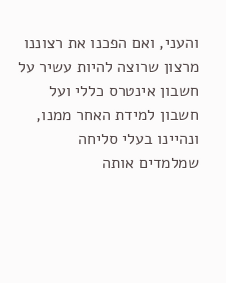והעני, ואם הפכנו את רצוננו מרצון שרוצה להיות עשיר על חשבון אינטרס כללי ועל חשבון למידת האחר ממנו, ונהיינו בעלי סליחה שמלמדים אותה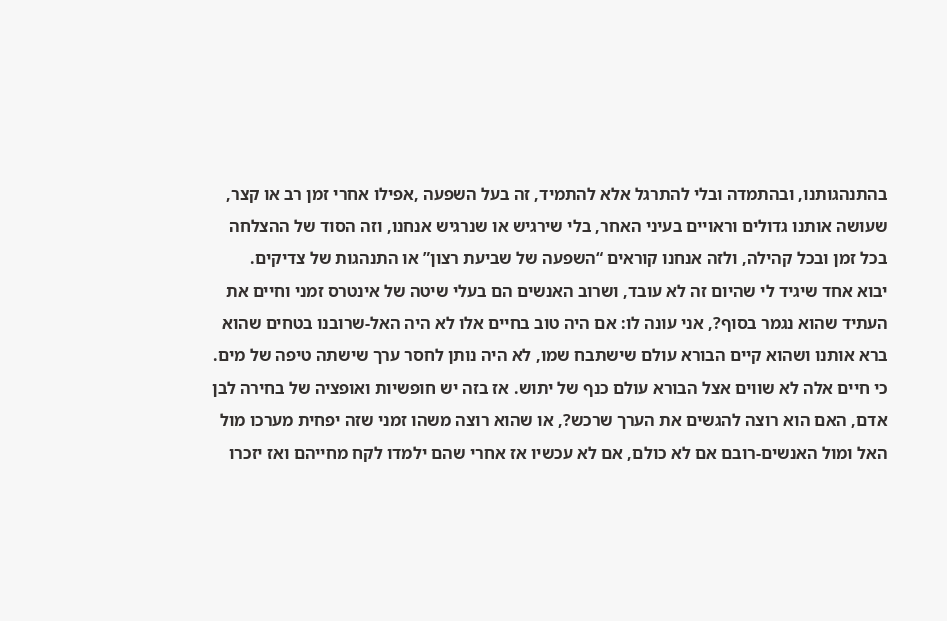בהתנהגותנו, ובהתמדה ובלי להתרגל אלא להתמיד, זה בעל השפעה ,אפילו אחרי זמן רב או קצר, שעושה אותנו גדולים וראויים בעיני האחר, בלי שירגיש או שנרגיש אנחנו, וזה הסוד של ההצלחה בכל זמן ובכל קהילה, ולזה אנחנו קוראים “השפעה של שביעת רצון” או התנהגות של צדיקים.
יבוא אחד שיגיד לי שהיום זה לא עובד, ושרוב האנשים הם בעלי שיטה של אינטרס זמני וחיים את העתיד שהוא נגמר בסוף?, אני עונה לו: אם היה טוב בחיים אלו לא היה האל-שרובנו בטחים שהוא ברא אותנו ושהוא קיים הבורא עולם שישתבח שמו, לא היה נותן לחסר ערך שישתה טיפה של מים. כי חיים אלה לא שווים אצל הבורא עולם כנף של יתוש. אז בזה יש חופשיות ואופציה של בחירה לבן אדם, האם הוא רוצה להגשים את הערך שרכש?, או שהוא רוצה משהו זמני שזה יפחית מערכו מול האל ומול האנשים-רובם אם לא כולם, אם לא עכשיו אז אחרי שהם ילמדו לקח מחייהם ואז יזכרו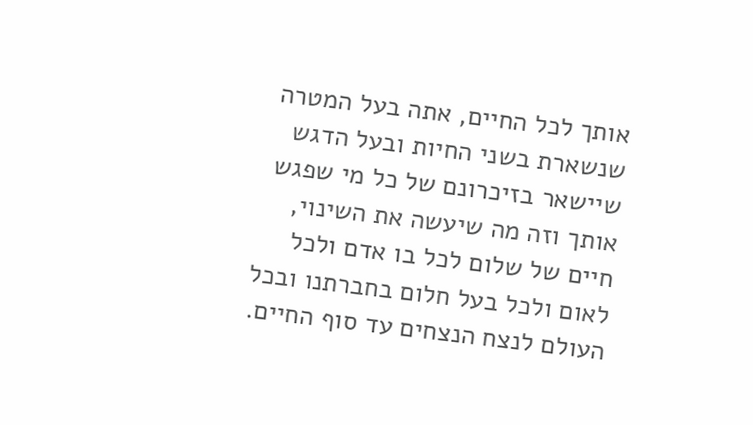אותך לכל החיים, אתה בעל המטרה שנשארת בשני החיות ובעל הדגש שיישאר בזיכרונם של כל מי שפגש אותך וזה מה שיעשה את השינוי, חיים של שלום לכל בו אדם ולכל לאום ולכל בעל חלום בחברתנו ובכל העולם לנצח הנצחים עד סוף החיים.